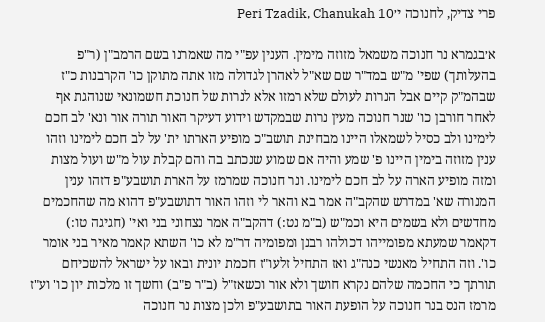פרי צדיק, לחנוכה י׳Peri Tzadik, Chanukah 10

א׳בגמרא נר חנוכה משמאל מזוזה מימין. הענין עפ"י מה שאמרנו בשם הרמב"ן (ר"פ בהעלותך) שפי' מ"ש במד"ר שם שא"ל לאהרן לגדולה מזו אתה מתוקן כו' הקרבנות כ"ז שבהמ"ק קיים אבל הנרות לעולם שלא רמזו אלא לנרות של חנוכת חשמונאי שנוהגת אף לאחר חורבן כו' שנר חנוכה מעין נרות שבמקדש וידוע דעיקר האור תורה אור ונא' לב חכם לימינו ולב כסיל לשמאלו היינו מבחינת תושב"כ מופיע הארתו ית' על לב חכם לימינו וזהו ענין מזוזה בימין היינו פ' שמע והיה אם שמוע שנכתב בה והם קבלת עול מ"ש ועול מצות ומזה מופיע הארה על לב חכם לימינו. ונר חנוכה שמרמז על הארת תושבע"פ דזהו ענין המנורה שא' במדרש שהקב"ה אמר בא והאר לי וזהו האור דתושבע"פ דהוא מה שהחכמים מחדשים ולא בשמים היא וכמ"ש (ב"מ נט:) דהקב"ה אמר נצחוני בני ואי' (חגיגה טו:) דקאמר שמעתא מפומייהו דכולהו רבנן ומפומיה דר"מ לא כו' השתא קאמר מאיר בני אומר כו'. וזה התחיל מאנשי כנה"ג ואז התחיל זלעו"ז חכמת יונית ובאו על ישראל להשכיחם תורתך כי החכמה שלהם נקרא חושך ולא אור וכשאז"ל (ב"ר פ"ב) וחשך זו מלכות יון כו' וע"ז מרמז הנס בנר חנוכה על הופעת האור בתושבע"פ ולכן מצות נר חנוכה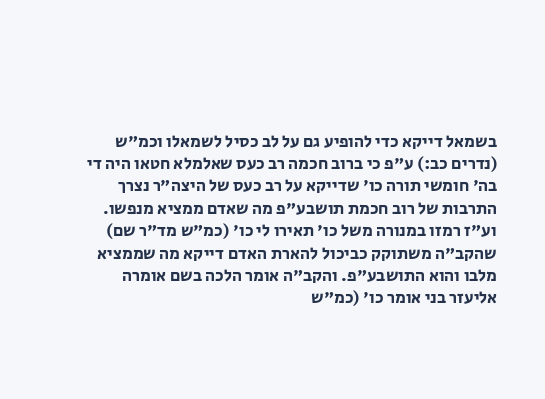בשמאל דייקא כדי להופיע גם על לב כסיל לשמאלו וכמ"ש (נדרים כב:) ע"פ כי ברוב חכמה רב כעס שאלמלא חטאו היה די בה' חומשי תורה כו' שדייקא על רב כעס של היצה"ר נצרך התרבות של רוב חכמת תושבע"פ מה שאדם ממציא מנפשו. וע"ז רמזו במנורה משל כו' תאירו לי כו' (כמ"ש מד"ר שם) שהקב"ה משתוקק כביכול להארת האדם דייקא מה שממציא מלבו והוא התושבע"פ. והקב"ה אומר הלכה בשם אומרה אליעזר בני אומר כו' (כמ"ש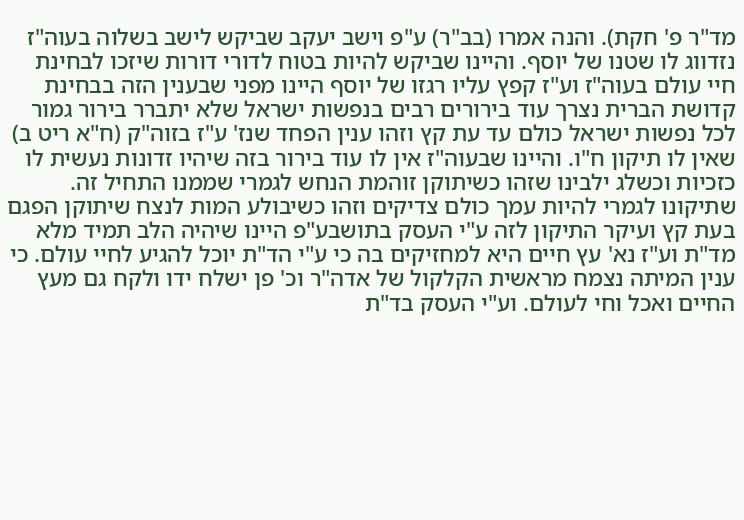מד"ר פ' חקת). והנה אמרו (בב"ר) ע"פ וישב יעקב שביקש לישב בשלוה בעוה"ז נזדווג לו שטנו של יוסף. והיינו שביקש להיות בטוח לדורי דורות שיזכו לבחינת חיי עולם בעוה"ז וע"ז קפץ עליו רגזו של יוסף היינו מפני שבענין הזה בבחינת קדושת הברית נצרך עוד בירורים רבים בנפשות ישראל שלא יתברר בירור גמור לכל נפשות ישראל כולם עד עת קץ וזהו ענין הפחד שנז' ע"ז בזוה"ק (ח"א ריט ב) שאין לו תיקון ח"ו. והיינו שבעוה"ז אין לו עוד בירור בזה שיהיו זדונות נעשית לו כזכיות וכשלג ילבינו שזהו כשיתוקן זוהמת הנחש לגמרי שממנו התחיל זה. שתיקונו לגמרי להיות עמך כולם צדיקים וזהו כשיבולע המות לנצח שיתוקן הפגם בעת קץ ועיקר התיקון לזה ע"י העסק בתושבע"פ היינו שיהיה הלב תמיד מלא מד"ת וע"ז נא' עץ חיים היא למחזיקים בה כי ע"י הד"ת יוכל להגיע לחיי עולם. כי ענין המיתה נצמח מראשית הקלקול של אדה"ר וכ' פן ישלח ידו ולקח גם מעץ החיים ואכל וחי לעולם. וע"י העסק בד"ת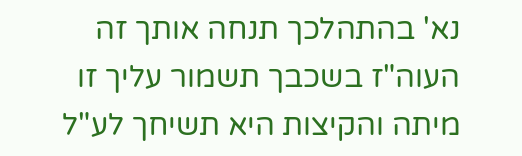נא' בהתהלכך תנחה אותך זה העוה"ז בשכבך תשמור עליך זו מיתה והקיצות היא תשיחך לע"ל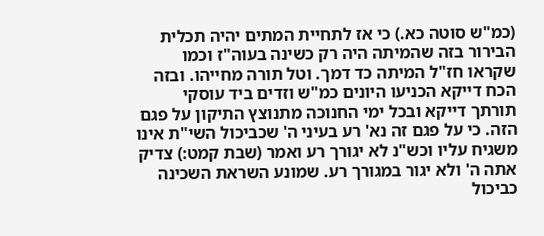(כמ"ש סוטה כא.) כי אז לתחיית המתים יהיה תכלית הבירור בזה שהמיתה היה רק כשינה בעוה"ז וכמו שקראו חז"ל המיתה כד דמך. וטל תורה מחייהו. ובזה הכח דייקא הכניעו היונים כמ"ש וזדים ביד עוסקי תורתך דייקא ובכל ימי החנוכה מתנוצץ התיקון על פגם הזה. כי על פגם זה נא' רע בעיני ה' שכביכול השי"ת אינו משגיח עליו וכש"נ לא יגורך רע ואמר (שבת קמט:) צדיק אתה ה' ולא יגור במגורך רע. שמונע השראת השכינה כביכול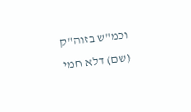וכמ"ש בזוה"ק (שם) דלא חמי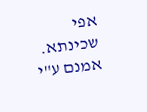אפי שכינתא. אמנם ע"י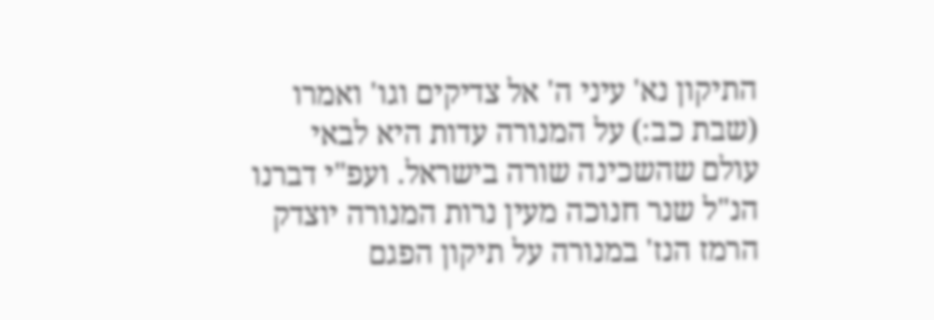התיקון נא' עיני ה' אל צדיקים וגו' ואמרו (שבת כב:) על המנורה עדות היא לבאי עולם שהשכינה שורה בישראל. ועפ"י דברנו הנ"ל שנר חנוכה מעין נרות המנורה יוצדק הרמז הנז' במנורה על תיקון הפגם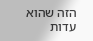הזה שהוא עדות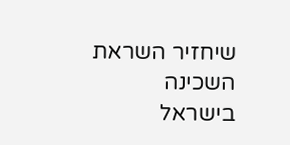שיחזיר השראת השכינה בישראל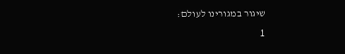שיגור במגורינו לעולם:
1